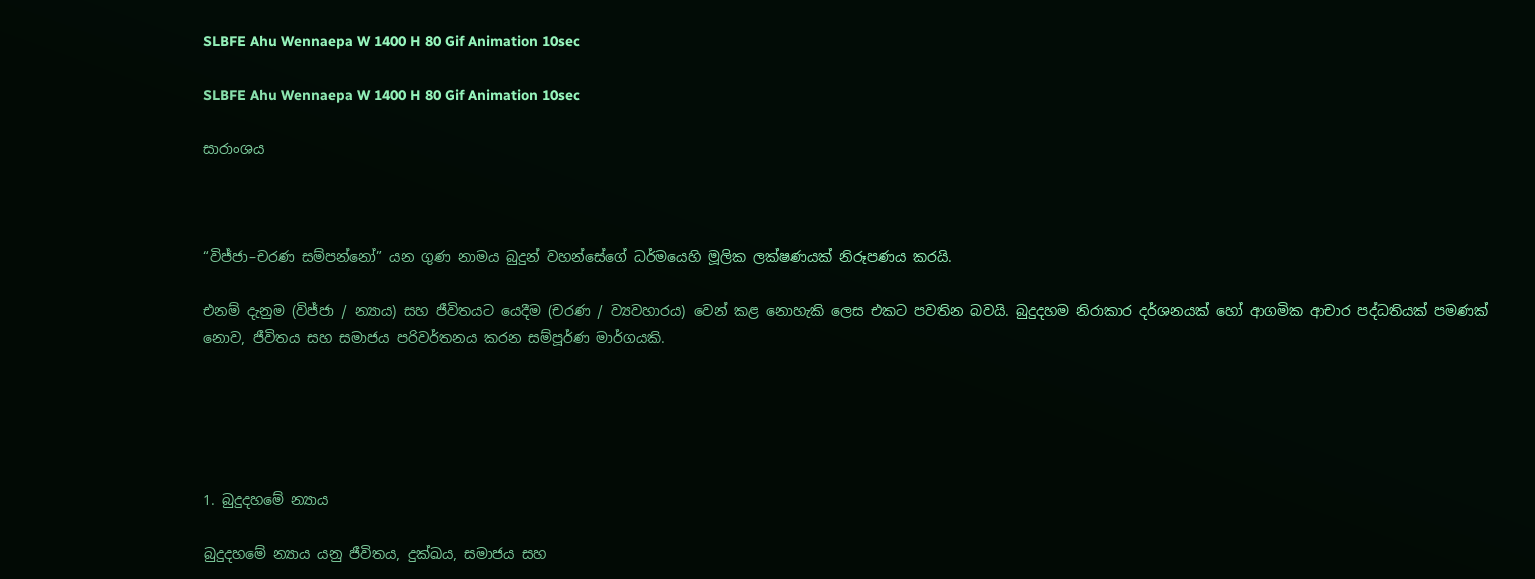SLBFE Ahu Wennaepa W 1400 H 80 Gif Animation 10sec

SLBFE Ahu Wennaepa W 1400 H 80 Gif Animation 10sec

සාරාංශය



“විජ්ජා–චරණ සම්පන්නෝ” යන ගුණ නාමය බුදුන් වහන්සේගේ ධර්මයෙහි මූලික ලක්ෂණයක් නිරූපණය කරයි.

එනම් දැනුම (විජ්ජා / න්‍යාය) සහ ජීවිතයට යෙදීම (චරණ / ව්‍යවහාරය) වෙන් කළ නොහැකි ලෙස එකට පවතින බවයි. බුදුදහම නිරාකාර දර්ශනයක් හෝ ආගමික ආචාර පද්ධතියක් පමණක් නොව, ජීවිතය සහ සමාජය පරිවර්තනය කරන සම්පූර්ණ මාර්ගයකි.





1. බුදුදහමේ න්‍යාය

බුදුදහමේ න්‍යාය යනු ජීවිතය, දුක්ඛය, සමාජය සහ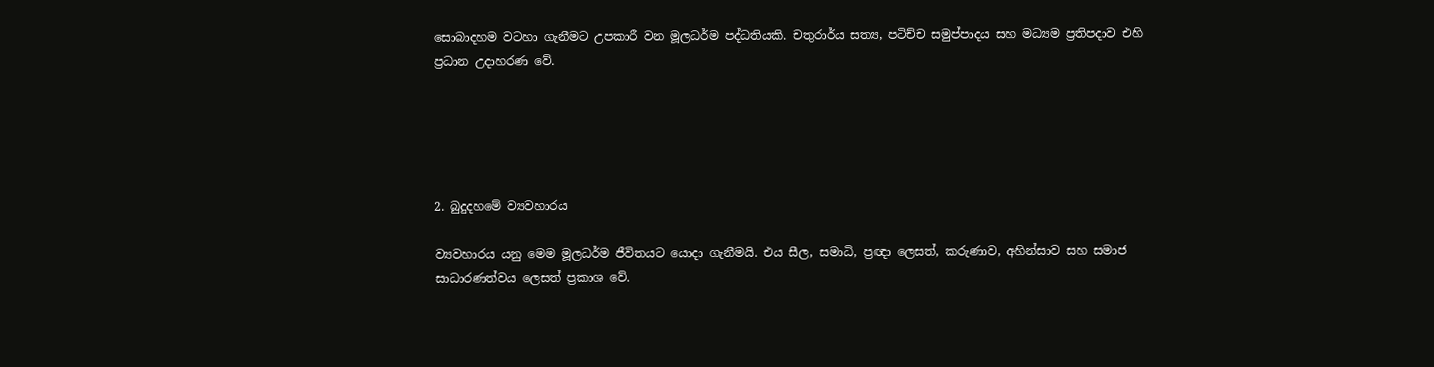සොබාදහම වටහා ගැනීමට උපකාරී වන මූලධර්ම පද්ධතියකි. චතුරාර්ය සත්‍ය, පටිච්ච සමුප්පාදය සහ මධ්‍යම ප්‍රතිපදාව එහි ප්‍රධාන උදාහරණ වේ.





2. බුදුදහමේ ව්‍යවහාරය

ව්‍යවහාරය යනු මෙම මූලධර්ම ජීවිතයට යොදා ගැනීමයි. එය සීල, සමාධි, ප්‍රඥා ලෙසත්, කරුණාව, අහින්සාව සහ සමාජ සාධාරණත්වය ලෙසත් ප්‍රකාශ වේ.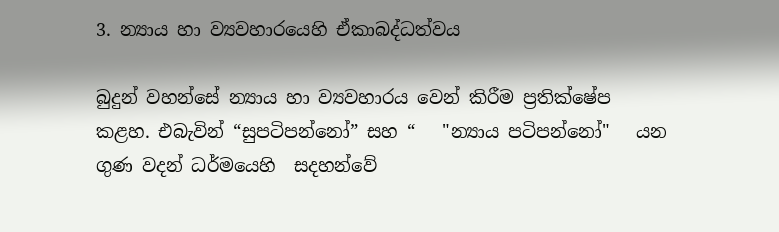3. න්‍යාය හා ව්‍යවහාරයෙහි ඒකාබද්ධත්වය

බුදුන් වහන්සේ න්‍යාය හා ව්‍යවහාරය වෙන් කිරීම ප්‍රතික්ෂේප කළහ. එබැවින් “සුපටිපන්නෝ” සහ “   "න්‍යාය පටිපන්නෝ"   යන ගුණ වදන් ධර්මයෙහි  සදහන්වේ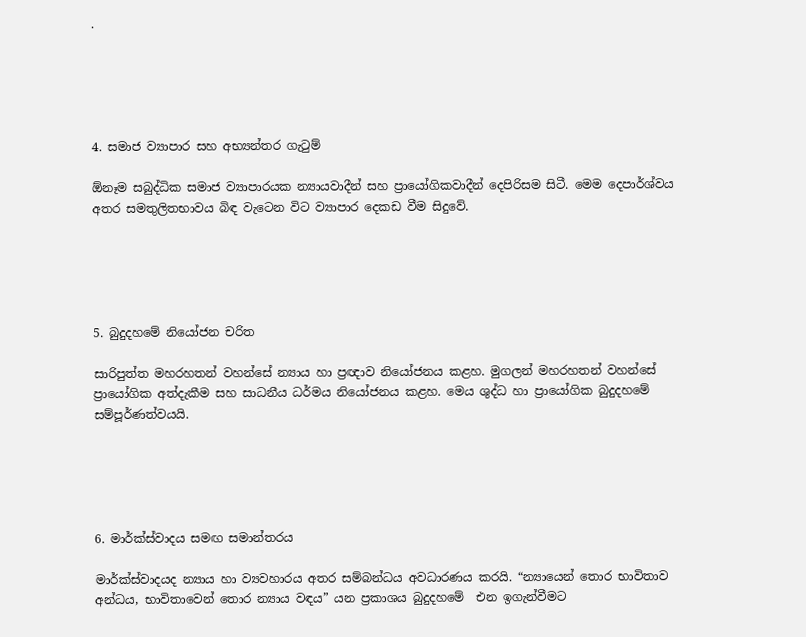.





4. සමාජ ව්‍යාපාර සහ අභ්‍යන්තර ගැටුම්

ඕනෑම සබුද්ධික සමාජ ව්‍යාපාරයක න්‍යායවාදීන් සහ ප්‍රායෝගිකවාදීන් දෙපිරිසම සිටී. මෙම දෙපාර්ශ්වය  අතර සමතුලිතභාවය බිඳ වැටෙන විට ව්‍යාපාර දෙකඩ වීම සිදුවේ.





5. බුදුදහමේ නියෝජන චරිත

සාරිපුත්ත මහරහතන් වහන්සේ න්‍යාය හා ප්‍රඥාව නියෝජනය කළහ. මුගලන් මහරහතන් වහන්සේ ප්‍රායෝගික අත්දැකීම සහ සාධනීය ධර්මය නියෝජනය කළහ. මෙය ශුද්ධ හා ප්‍රායෝගික බුදුදහමේ සම්පූර්ණත්වයයි.





6. මාර්ක්ස්වාදය සමඟ සමාන්තරය

මාර්ක්ස්වාදයද න්‍යාය හා ව්‍යවහාරය අතර සම්බන්ධය අවධාරණය කරයි. “න්‍යායෙන් තොර භාවිතාව අන්ධය, භාවිතාවෙන් තොර න්‍යාය වඳය” යන ප්‍රකාශය බුදුදහමේ  එන ඉගැන්වීමට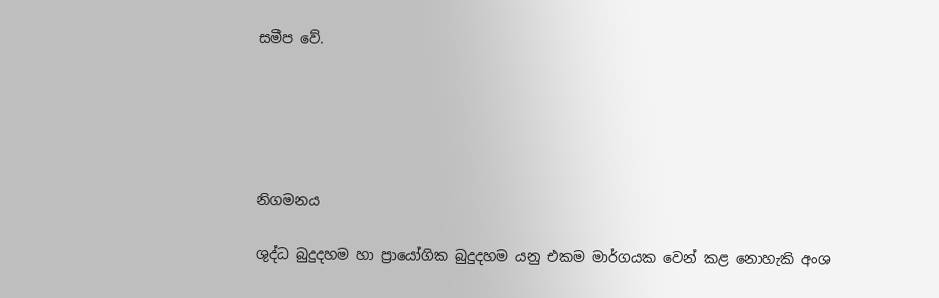සමීප වේ.





නිගමනය

ශුද්ධ බුදුදහම හා ප්‍රායෝගික බුදුදහම යනු එකම මාර්ගයක වෙන් කළ නොහැකි අංශ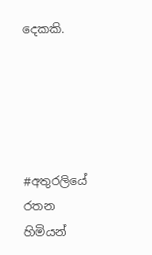දෙකකි.





#අතුරලියේ රතන හිමියන්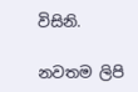විසිනි.

නවතම ලිපි